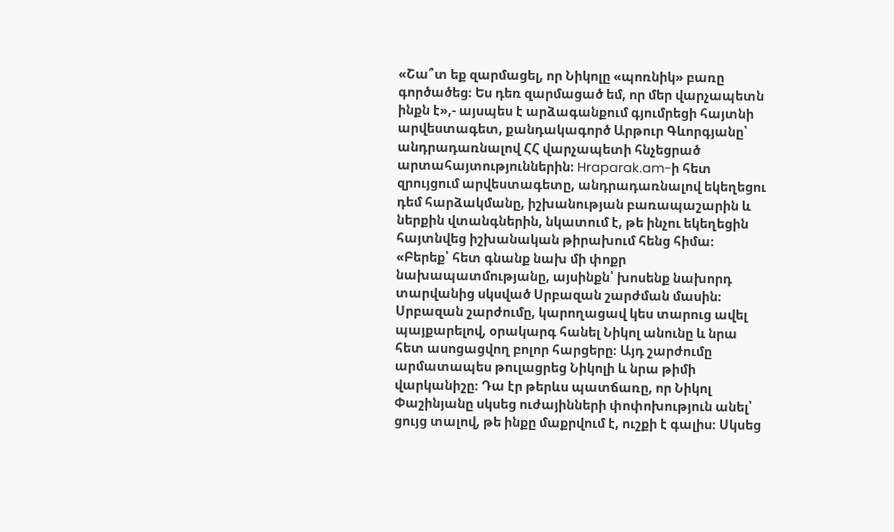«Շա՞տ եք զարմացել, որ Նիկոլը «պոռնիկ» բառը գործածեց։ Ես դեռ զարմացած եմ, որ մեր վարչապետն ինքն է»,- այսպես է արձագանքում գյումրեցի հայտնի արվեստագետ, քանդակագործ Արթուր Գևորգյանը՝ անդրադառնալով ՀՀ վարչապետի հնչեցրած արտահայտություններին։ Hraparak.am-ի հետ զրույցում արվեստագետը, անդրադառնալով եկեղեցու դեմ հարձակմանը, իշխանության բառապաշարին և ներքին վտանգներին, նկատում է, թե ինչու եկեղեցին հայտնվեց իշխանական թիրախում հենց հիմա։
«Բերեք՝ հետ գնանք նախ մի փոքր նախապատմությանը, այսինքն՝ խոսենք նախորդ տարվանից սկսված Սրբազան շարժման մասին։ Սրբազան շարժումը, կարողացավ կես տարուց ավել պայքարելով, օրակարգ հանել Նիկոլ անունը և նրա հետ ասոցացվող բոլոր հարցերը։ Այդ շարժումը արմատապես թուլացրեց Նիկոլի և նրա թիմի վարկանիշը։ Դա էր թերևս պատճառը, որ Նիկոլ Փաշինյանը սկսեց ուժայինների փոփոխություն անել՝ ցույց տալով, թե ինքը մաքրվում է, ուշքի է գալիս։ Սկսեց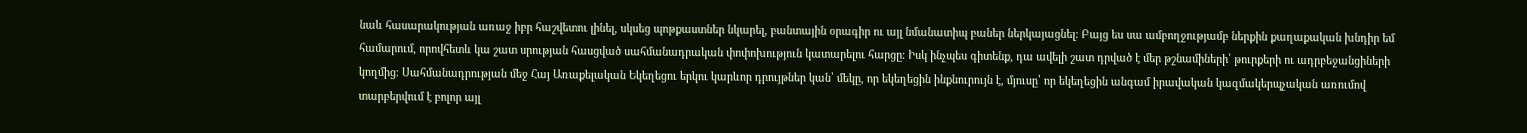նաև հասարակության առաջ իբր հաշվետու լինել, սկսեց պոթքաստներ նկարել, բանտային օրագիր ու այլ նմանատիպ բաներ ներկայացնել։ Բայց ես սա ամբողջությամբ ներքին քաղաքական խնդիր եմ համարում, որովհետև կա շատ սրության հասցված սահմանադրական փոփոխություն կատարելու հարցը։ Իսկ ինչպես գիտենք, դա ավելի շատ դրված է մեր թշնամիների՝ թուրքերի ու ադրբեջանցիների կողմից։ Սահմանադրության մեջ Հայ Առաքելական Եկեղեցու երկու կարևոր դրույթներ կան՝ մեկը, որ եկեղեցին ինքնուրույն է, մյուսը՝ որ եկեղեցին անգամ իրավական կազմակերպչական առումով տարբերվում է բոլոր այլ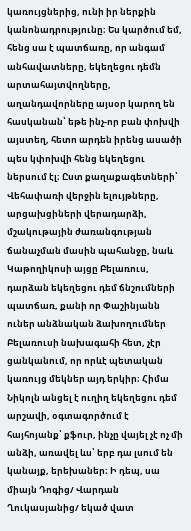կառույցներից, ունի իր ներքին կանոնադրությունը։ Ես կարծում եմ, հենց սա է պատճառը, որ անգամ անհավատները, եկեղեցու դեմն արտահայտվողները, աղանդավորները այսօր կարող են հասկանան՝ եթե ինչ-որ բան փոխվի այստեղ, հետո արդեն իրենց ասածի պես կփոխվի հենց եկեղեցու ներսում էլ։ Ըստ քաղաքագետների՝ Վեհափառի վերջին ելույթները, արցախցիների վերադարձի, մշակութային ժառանգության ճանաչման մասին պահանջը, նաև Կաթողիկոսի այցը Բելառուս, դարձան եկեղեցու դեմ ճնշումների պատճառ, քանի որ Փաշինյանն ուներ անձնական ձախողումներ Բելառուսի նախագահի հետ, չէր ցանկանում, որ որևէ պետական կառույց մեկներ այդ երկիր։ Հիմա Նիկոլն անցել է ուղիղ եկեղեցու դեմ արշավի, օգտագործում է հայհոյանք՝ քֆուր, ինչը վայել չէ ոչ մի անձի, առավել ևս՝ երբ դա լսում են կանայք, երեխաներ։ Ի դեպ, սա միայն Դոգից/ Վարդան Ղուկասյանից/ եկած վատ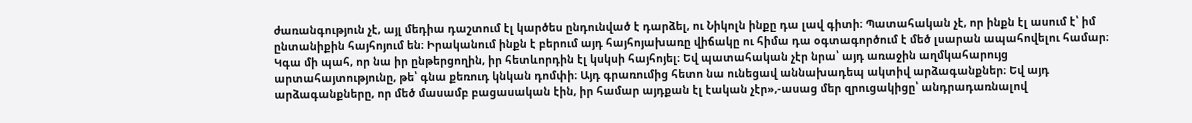ժառանգություն չէ, այլ մեդիա դաշտում էլ կարծես ընդունված է դարձել, ու Նիկոլն ինքը դա լավ գիտի։ Պատահական չէ, որ ինքն էլ ասում է՝ իմ ընտանիքին հայհոյում են։ Իրականում ինքն է բերում այդ հայհոյախառը վիճակը ու հիմա դա օգտագործում է մեծ լսարան ապահովելու համար։ Կգա մի պահ, որ նա իր ընթերցողին, իր հետևորդին էլ կսկսի հայհոյել։ Եվ պատահական չէր նրա՝ այդ առաջին աղմկահարույց արտահայտությունը, թե՝ գնա քեռուդ կնկան դոմփի։ Այդ գրառումից հետո նա ունեցավ աննախադեպ ակտիվ արձագանքներ։ Եվ այդ արձագանքները, որ մեծ մասամբ բացասական էին, իր համար այդքան էլ էական չէր»,-ասաց մեր զրուցակիցը՝ անդրադառնալով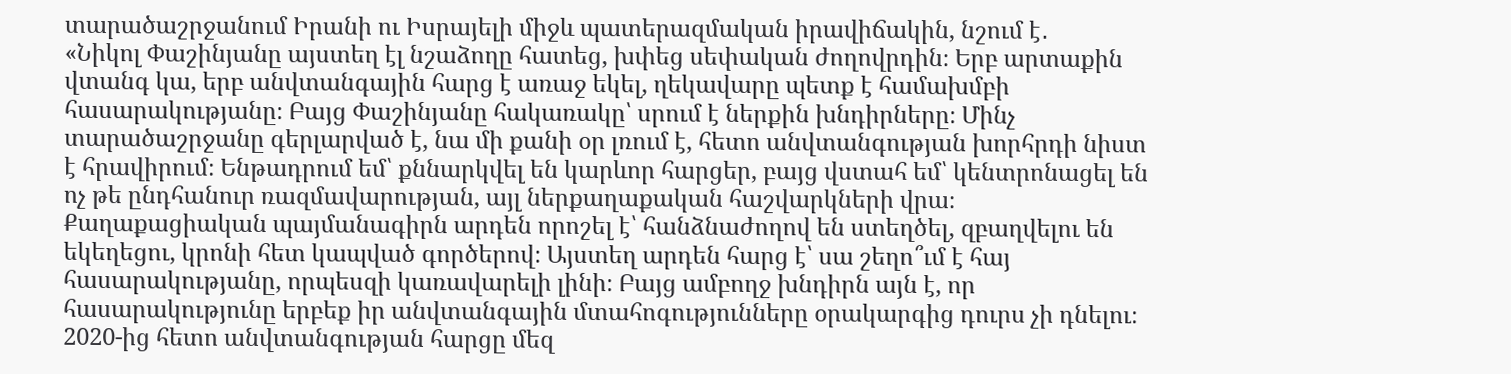տարածաշրջանում Իրանի ու Իսրայելի միջև պատերազմական իրավիճակին, նշում է․
«Նիկոլ Փաշինյանը այստեղ էլ նշաձողը հատեց, խփեց սեփական ժողովրդին։ Երբ արտաքին վտանգ կա, երբ անվտանգային հարց է առաջ եկել, ղեկավարը պետք է համախմբի հասարակությանը։ Բայց Փաշինյանը հակառակը՝ սրում է ներքին խնդիրները։ Մինչ տարածաշրջանը գերլարված է, նա մի քանի օր լռում է, հետո անվտանգության խորհրդի նիստ է հրավիրում։ Ենթադրում եմ՝ քննարկվել են կարևոր հարցեր, բայց վստահ եմ՝ կենտրոնացել են ոչ թե ընդհանուր ռազմավարության, այլ ներքաղաքական հաշվարկների վրա։ Քաղաքացիական պայմանագիրն արդեն որոշել է՝ հանձնաժողով են ստեղծել, զբաղվելու են եկեղեցու, կրոնի հետ կապված գործերով։ Այստեղ արդեն հարց է՝ սա շեղո՞ւմ է հայ հասարակությանը, որպեսզի կառավարելի լինի։ Բայց ամբողջ խնդիրն այն է, որ հասարակությունը երբեք իր անվտանգային մտահոգությունները օրակարգից դուրս չի դնելու։ 2020-ից հետո անվտանգության հարցը մեզ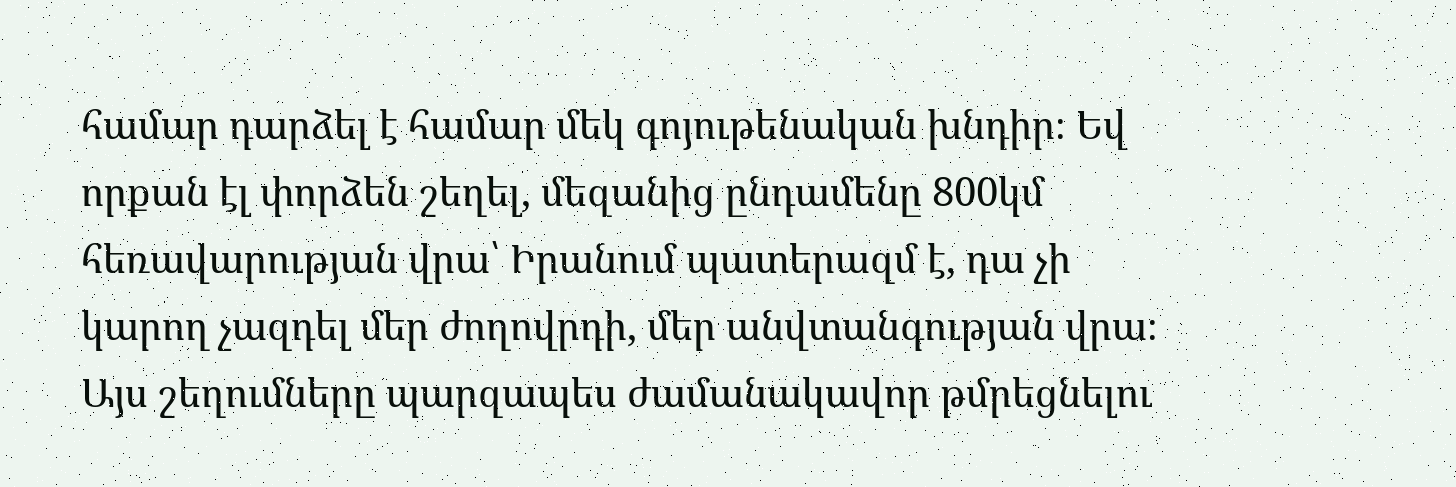համար դարձել է համար մեկ գոյութենական խնդիր։ Եվ որքան էլ փորձեն շեղել, մեզանից ընդամենը 800կմ հեռավարության վրա՝ Իրանում պատերազմ է, դա չի կարող չազդել մեր ժողովրդի, մեր անվտանգության վրա։ Այս շեղումները պարզապես ժամանակավոր թմրեցնելու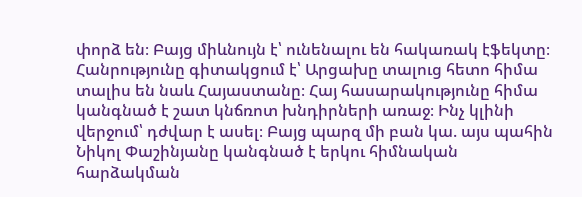փորձ են։ Բայց միևնույն է՝ ունենալու են հակառակ էֆեկտը։ Հանրությունը գիտակցում է՝ Արցախը տալուց հետո հիմա տալիս են նաև Հայաստանը։ Հայ հասարակությունը հիմա կանգնած է շատ կնճռոտ խնդիրների առաջ։ Ինչ կլինի վերջում՝ դժվար է ասել։ Բայց պարզ մի բան կա. այս պահին Նիկոլ Փաշինյանը կանգնած է երկու հիմնական հարձակման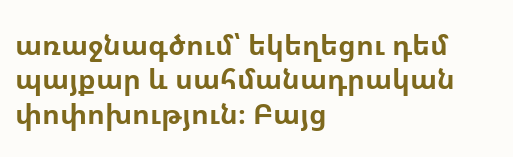առաջնագծում՝ եկեղեցու դեմ պայքար և սահմանադրական փոփոխություն։ Բայց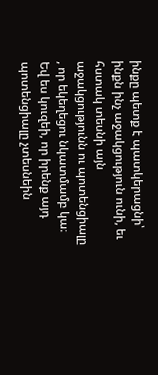ինքը պետք է պատկերացնի՝ ինքն ինչ աջակցություն ունի, եւ հստակ տեսնի այն աջակցությունն ու պոտենցիալը , որ եկեղեցու նկատմամբ կա։ Եվ ես կուզեի, որ իրենք այդ պոտենցիալը չտեսնեին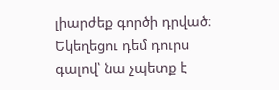լիարժեք գործի դրված։ Եկեղեցու դեմ դուրս գալով՝ նա չպետք է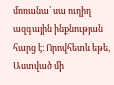մոռանա՝ սա ուղիղ ազգային ինքնության հարց է։ Որովհետև եթե, Աստված մի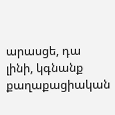արասցե, դա լինի, կգնանք քաղաքացիական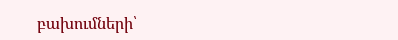բախումների՝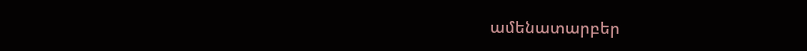ամենատարբեր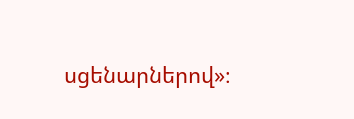սցենարներով»։